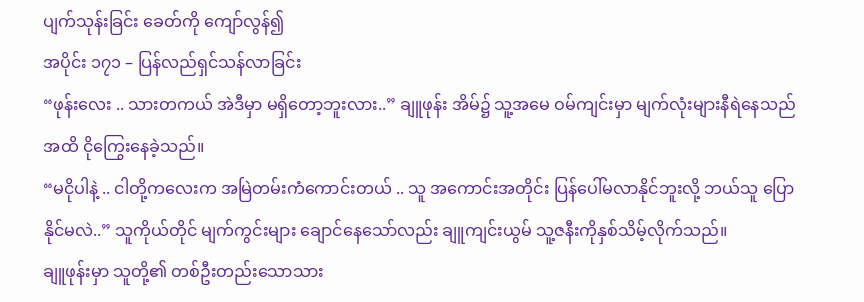ပျက်သုန်းခြင်း ခေတ်ကို ကျော်လွန်၍
အပိုင်း ၁၇၁ – ပြန်လည်ရှင်သန်လာခြင်း
“ဖုန်းလေး .. သားတကယ် အဲဒီမှာ မရှိတော့ဘူးလား..” ချူဖုန်း အိမ်၌ သူ့အမေ ဝမ်ကျင်းမှာ မျက်လုံးများနီရဲနေသည်အထိ ငိုကြွေးနေခဲ့သည်။
“မငိုပါနဲ့ .. ငါတို့ကလေးက အမြဲတမ်းကံကောင်းတယ် .. သူ အကောင်းအတိုင်း ပြန်ပေါ်မလာနိုင်ဘူးလို့ ဘယ်သူ ပြောနိုင်မလဲ..” သူကိုယ်တိုင် မျက်ကွင်းများ ချောင်နေသော်လည်း ချူကျင်းယွမ် သူ့ဇနီးကိုနှစ်သိမ့်လိုက်သည်။
ချူဖုန်းမှာ သူတို့၏ တစ်ဦးတည်းသောသား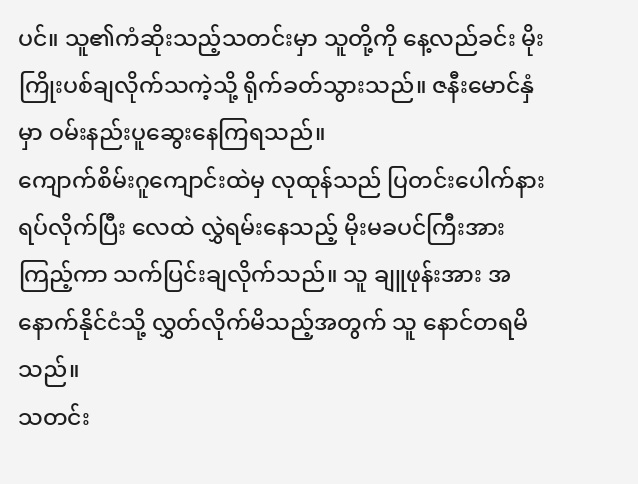ပင်။ သူ၏ကံဆိုးသည့်သတင်းမှာ သူတို့ကို နေ့လည်ခင်း မိုးကြိုးပစ်ချလိုက်သကဲ့သို့ ရိုက်ခတ်သွားသည်။ ဇနီးမောင်နှံမှာ ဝမ်းနည်းပူဆွေးနေကြရသည်။
ကျောက်စိမ်းဂူကျောင်းထဲမှ လုထုန်သည် ပြတင်းပေါက်နားရပ်လိုက်ပြီး လေထဲ လွှဲရမ်းနေသည့် မိုးမခပင်ကြီးအားကြည့်ကာ သက်ပြင်းချလိုက်သည်။ သူ ချူဖုန်းအား အနောက်နိုင်ငံသို့ လွှတ်လိုက်မိသည့်အတွက် သူ နောင်တရမိသည်။
သတင်း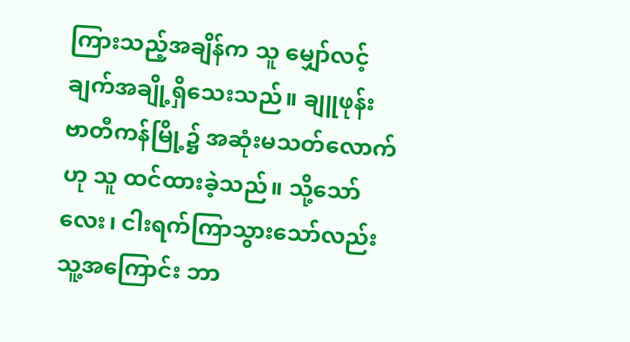ကြားသည့်အချိန်က သူ မျှော်လင့်ချက်အချို့ရှိသေးသည်။ ချူဖုန်း ဗာတီကန်မြို့၌ အဆုံးမသတ်လောက်ဟု သူ ထင်ထားခဲ့သည်။ သို့သော် လေး၊ ငါးရက်ကြာသွားသော်လည်း သူ့အကြောင်း ဘာ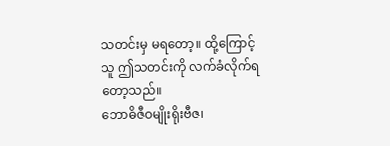သတင်းမှ မရတော့။ ထို့ကြောင့် သူ ဤသတင်းကို လက်ခံလိုက်ရတော့သည်။
ဘောဓိဇီဝမျိုးရိုးဗီဇ၊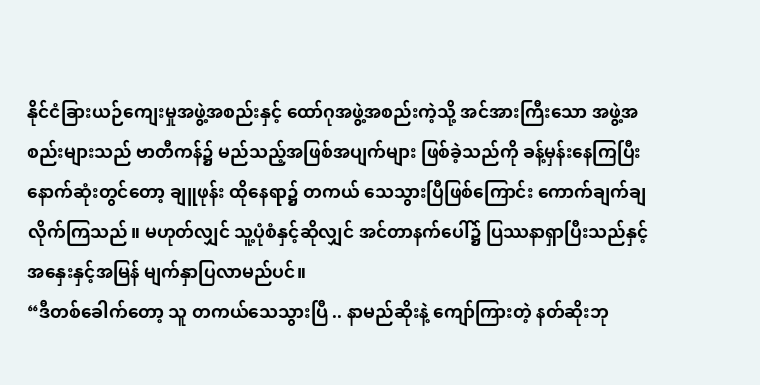နိုင်ငံခြားယဉ်ကျေးမှုအဖွဲ့အစည်းနှင့် ထော်ဂုအဖွဲ့အစည်းကဲ့သို့ အင်အားကြီးသော အဖွဲ့အစည်းများသည် ဗာတီကန်၌ မည်သည့်အဖြစ်အပျက်များ ဖြစ်ခဲ့သည်ကို ခန့်မှန်းနေကြပြီး နောက်ဆုံးတွင်တော့ ချူဖုန်း ထိုနေရာ၌ တကယ် သေသွားပြီဖြစ်ကြောင်း ကောက်ချက်ချလိုက်ကြသည်။ မဟုတ်လျှင် သူ့ပုံစံနှင့်ဆိုလျှင် အင်တာနက်ပေါ်၌ ပြဿနာရှာပြီးသည်နှင့် အနှေးနှင့်အမြန် မျက်နှာပြလာမည်ပင်။
“ဒီတစ်ခေါက်တော့ သူ တကယ်သေသွားပြီ .. နာမည်ဆိုးနဲ့ ကျော်ကြားတဲ့ နတ်ဆိုးဘု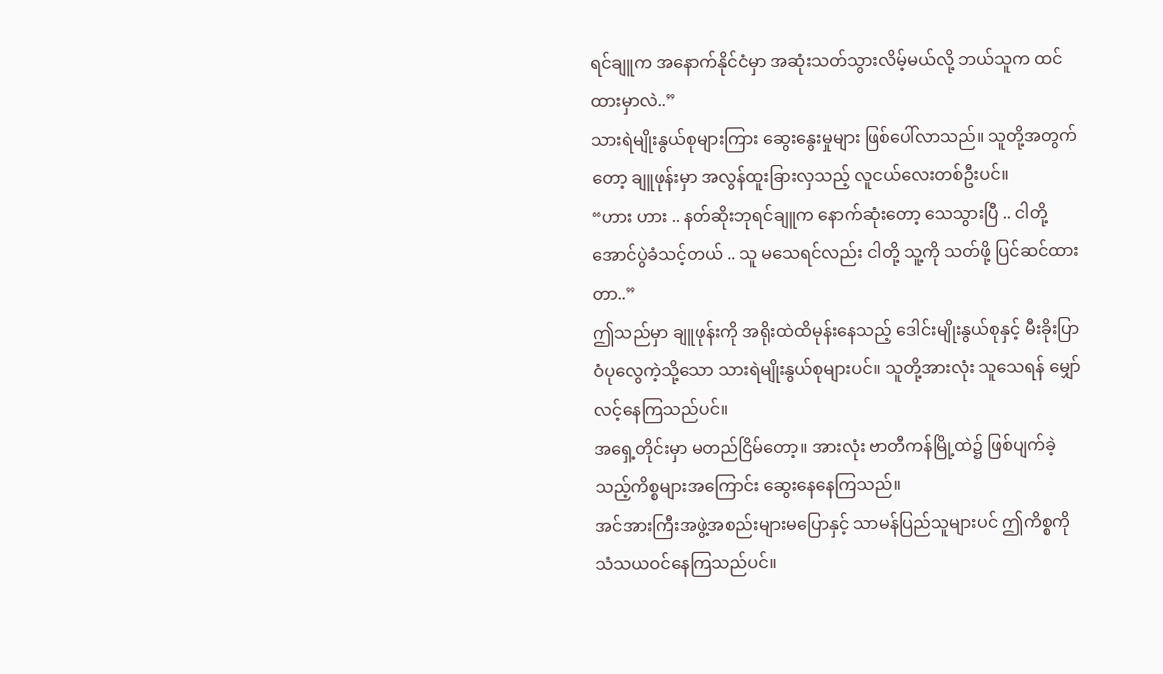ရင်ချူက အနောက်နိုင်ငံမှာ အဆုံးသတ်သွားလိမ့်မယ်လို့ ဘယ်သူက ထင်ထားမှာလဲ..”
သားရဲမျိုးနွယ်စုများကြား ဆွေးနွေးမှုများ ဖြစ်ပေါ်လာသည်။ သူတို့အတွက်တော့ ချူဖုန်းမှာ အလွန်ထူးခြားလှသည့် လူငယ်လေးတစ်ဦးပင်။
“ဟား ဟား .. နတ်ဆိုးဘုရင်ချူက နောက်ဆုံးတော့ သေသွားပြီ .. ငါတို့ အောင်ပွဲခံသင့်တယ် .. သူ မသေရင်လည်း ငါတို့ သူ့ကို သတ်ဖို့ ပြင်ဆင်ထားတာ..”
ဤသည်မှာ ချူဖုန်းကို အရိုးထဲထိမုန်းနေသည့် ဒေါင်းမျိုးနွယ်စုနှင့် မီးခိုးပြာဝံပုလွေကဲ့သို့သော သားရဲမျိုးနွယ်စုများပင်။ သူတို့အားလုံး သူသေရန် မျှော်လင့်နေကြသည်ပင်။
အရှေ့တိုင်းမှာ မတည်ငြိမ်တော့။ အားလုံး ဗာတီကန်မြို့ထဲ၌ ဖြစ်ပျက်ခဲ့သည့်ကိစ္စများအကြောင်း ဆွေးနေနေကြသည်။
အင်အားကြီးအဖွဲ့အစည်းများမပြောနှင့် သာမန်ပြည်သူများပင် ဤကိစ္စကို သံသယဝင်နေကြသည်ပင်။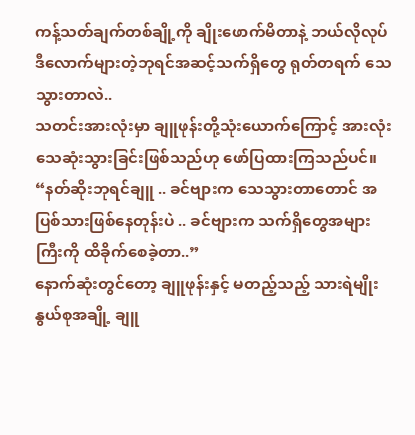ကန့်သတ်ချက်တစ်ချို့ကို ချိုးဖောက်မိတာနဲ့ ဘယ်လိုလုပ် ဒီလောက်များတဲ့ဘုရင်အဆင့်သက်ရှိတွေ ရုတ်တရက် သေသွားတာလဲ..
သတင်းအားလုံးမှာ ချူဖုန်းတို့သုံးယောက်ကြောင့် အားလုံး သေဆုံးသွားခြင်းဖြစ်သည်ဟု ဖော်ပြထားကြသည်ပင်။
“နတ်ဆိုးဘုရင်ချူ .. ခင်ဗျားက သေသွားတာတောင် အပြစ်သားဖြစ်နေတုန်းပဲ .. ခင်ဗျားက သက်ရှိတွေအများကြီးကို ထိခိုက်စေခဲ့တာ..”
နောက်ဆုံးတွင်တော့ ချူဖုန်းနှင့် မတည့်သည့် သားရဲမျိုးနွယ်စုအချို့ ချူ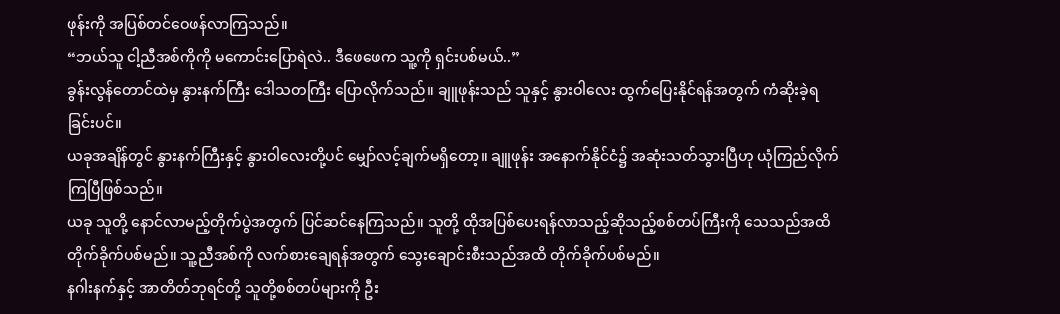ဖုန်းကို အပြစ်တင်ဝေဖန်လာကြသည်။
“ဘယ်သူ ငါ့ညီအစ်ကိုကို မကောင်းပြောရဲလဲ.. ဒီဖေဖေက သူ့ကို ရှင်းပစ်မယ်..”
ခွန်းလွန်တောင်ထဲမှ နွားနက်ကြီး ဒေါသတကြီး ပြောလိုက်သည်။ ချူဖုန်းသည် သူနှင့် နွားဝါလေး ထွက်ပြေးနိုင်ရန်အတွက် ကံဆိုးခဲ့ရခြင်းပင်။
ယခုအချိန်တွင် နွားနက်ကြီးနှင့် နွားဝါလေးတို့ပင် မျှော်လင့်ချက်မရှိတော့။ ချူဖုန်း အနောက်နိုင်ငံ၌ အဆုံးသတ်သွားပြီဟု ယုံကြည်လိုက်ကြပြီဖြစ်သည်။
ယခု သူတို့ နောင်လာမည့်တိုက်ပွဲအတွက် ပြင်ဆင်နေကြသည်။ သူတို့ ထိုအပြစ်ပေးရန်လာသည့်ဆိုသည့်စစ်တပ်ကြီးကို သေသည်အထိ တိုက်ခိုက်ပစ်မည်။ သူ့ညီအစ်ကို လက်စားချေရန်အတွက် သွေးချောင်းစီးသည်အထိ တိုက်ခိုက်ပစ်မည်။
နဂါးနက်နှင့် အာတိတ်ဘုရင်တို့ သူတို့စစ်တပ်များကို ဦး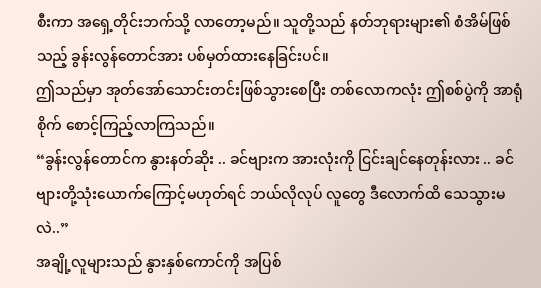စီးကာ အရှေ့တိုင်းဘက်သို့ လာတော့မည်။ သူတို့သည် နတ်ဘုရားများ၏ စံအိမ်ဖြစ်သည့် ခွန်းလွန်တောင်အား ပစ်မှတ်ထားနေခြင်းပင်။
ဤသည်မှာ အုတ်အော်သောင်းတင်းဖြစ်သွားစေပြီး တစ်လောကလုံး ဤစစ်ပွဲကို အာရုံစိုက် စောင့်ကြည့်လာကြသည်။
“ခွန်းလွန်တောင်က နွားနတ်ဆိုး .. ခင်ဗျားက အားလုံးကို ငြင်းချင်နေတုန်းလား .. ခင်ဗျားတို့သုံးယောက်ကြောင့်မဟုတ်ရင် ဘယ်လိုလုပ် လူတွေ ဒီလောက်ထိ သေသွားမလဲ..”
အချို့လူများသည် နွားနှစ်ကောင်ကို အပြစ်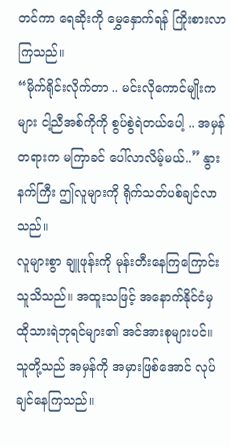တင်ကာ ရေဆိုးကို မွှေနှောက်ရန် ကြိုးစားလာကြသည်။
“မိုက်ရိုင်းလိုက်တာ .. မင်းလိုကောင်မျိုးကများ ငါ့ညီအစ်ကိုကို စွပ်စွဲရဲတယ်ပေါ့ .. အမှန်တရားက မကြာခင် ပေါ်လာလိမ့်မယ်..” နွားနက်ကြီး ဤလူများကို ရိုက်သတ်ပစ်ချင်လာသည်။
လူများစွာ ချူဖုန်းကို မုန်းတီးနေကြကြောင်း သူသိသည်။ အထူးသဖြင့် အနောက်နိုင်ငံမှ ထိုသားရဲဘုရင်များ၏ အင်အားစုများပင်။ သူတို့သည် အမှန်ကို အမှားဖြစ်အောင် လုပ်ချင်နေကြသည်။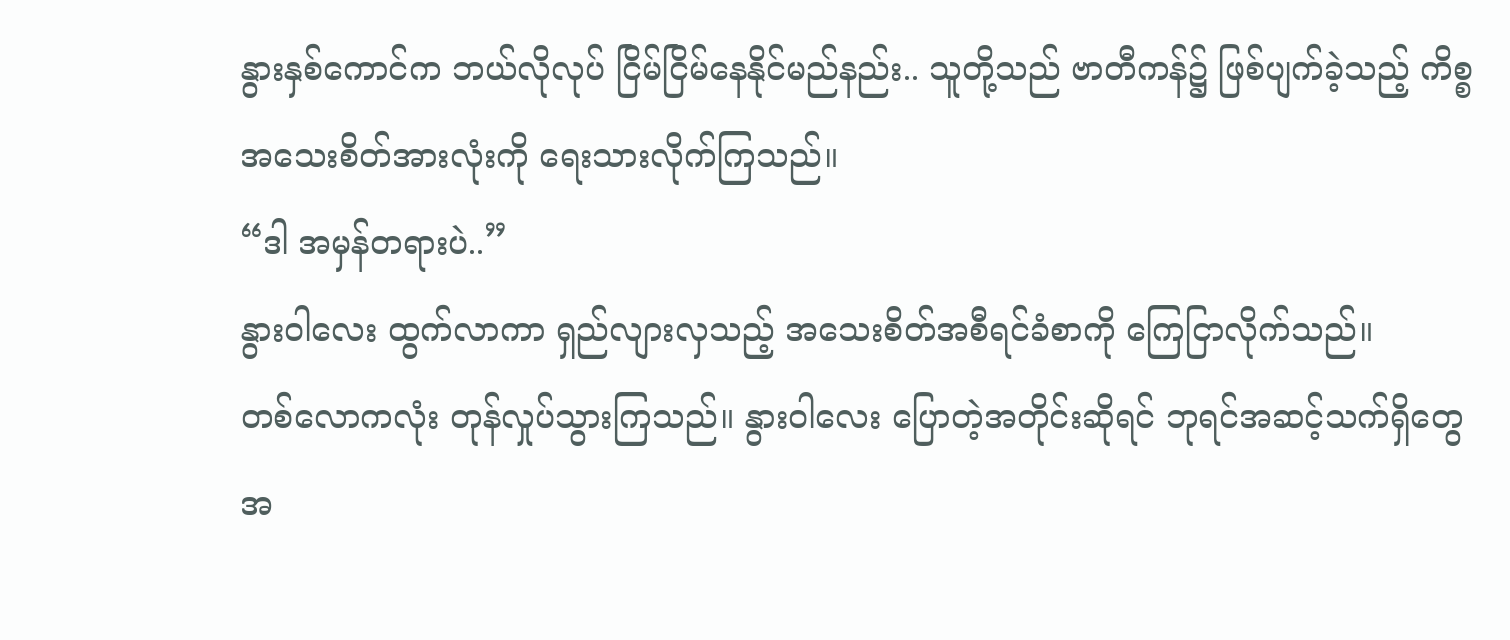နွားနှစ်ကောင်က ဘယ်လိုလုပ် ငြိမ်ငြိမ်နေနိုင်မည်နည်း.. သူတို့သည် ဗာတီကန်၌ ဖြစ်ပျက်ခဲ့သည့် ကိစ္စအသေးစိတ်အားလုံးကို ရေးသားလိုက်ကြသည်။
“ဒါ အမှန်တရားပဲ..”
နွားဝါလေး ထွက်လာကာ ရှည်လျားလှသည့် အသေးစိတ်အစီရင်ခံစာကို ကြေငြာလိုက်သည်။
တစ်လောကလုံး တုန်လှုပ်သွားကြသည်။ နွားဝါလေး ပြောတဲ့အတိုင်းဆိုရင် ဘုရင်အဆင့်သက်ရှိတွေအ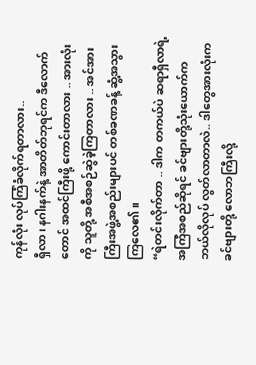ကုန်လုံး လုပ်ကြံခံလိုက်ရတာလား..
ရှီလာ၊ နဂါးနက်နဲ့ အာတိတ်ဘုရင်က ဒီလောက်တောင် အထင်ကြီးဖို့ ကောင်းတာလား .. အားလုံးကို သူတို့ အစီအစဉ်ဆွဲခဲ့ကြတာလား .. အင်အားကြီးအဖွဲ့အစည်းများပင် တစ်ခဏခန့် ဆွံ့အသွားကြလေ၏။
“ရဲတင်းလိုက်တာ .. ဒါက တကယ်ပဲ ဆရာရှီလာရဲ့ အကြံအစည်ဆိုရင် ခင်ဗျားတို့သုံးယောက်က ဘယ်လိုလုပ် လွတ်လာတာလဲ.. ဒါတွေအားလုံးက ခင်ဗျားတို့ လောဘကြီးလို့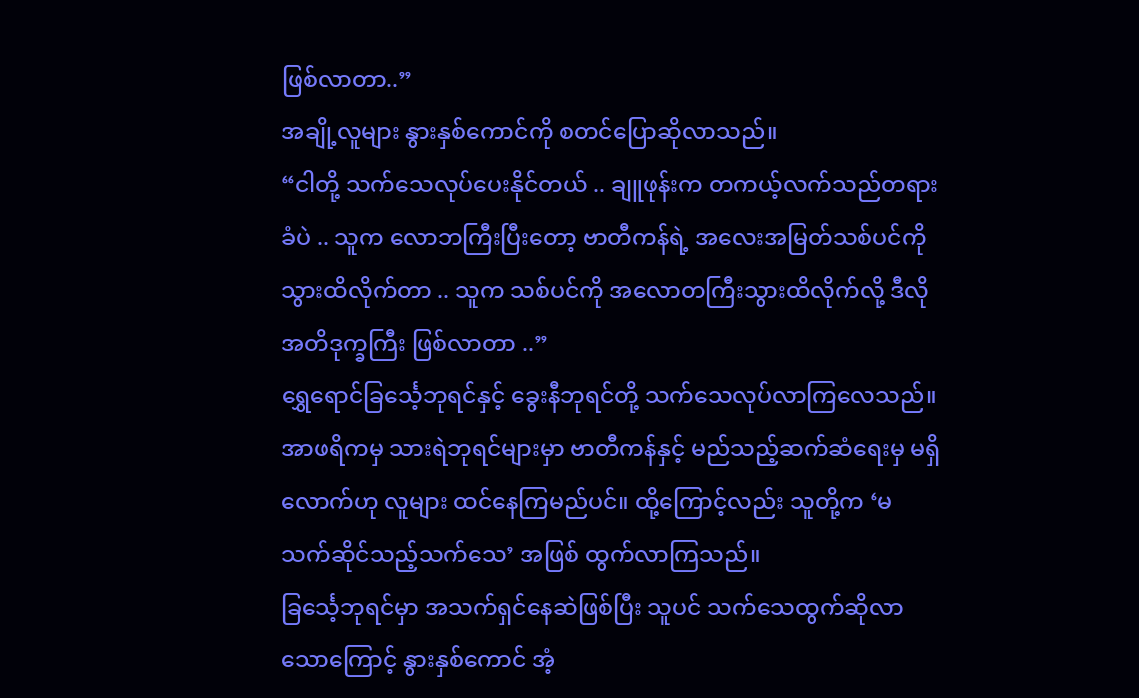ဖြစ်လာတာ..”
အချို့လူများ နွားနှစ်ကောင်ကို စတင်ပြောဆိုလာသည်။
“ငါတို့ သက်သေလုပ်ပေးနိုင်တယ် .. ချူဖုန်းက တကယ့်လက်သည်တရားခံပဲ .. သူက လောဘကြီးပြီးတော့ ဗာတီကန်ရဲ့ အလေးအမြတ်သစ်ပင်ကို သွားထိလိုက်တာ .. သူက သစ်ပင်ကို အလောတကြီးသွားထိလိုက်လို့ ဒီလို အတိဒုက္ခကြီး ဖြစ်လာတာ ..”
ရွှေရောင်ခြင်္သေ့ဘုရင်နှင့် ခွေးနီဘုရင်တို့ သက်သေလုပ်လာကြလေသည်။ အာဖရိကမှ သားရဲဘုရင်များမှာ ဗာတီကန်နှင့် မည်သည့်ဆက်ဆံရေးမှ မရှိလောက်ဟု လူများ ထင်နေကြမည်ပင်။ ထို့ကြောင့်လည်း သူတို့က ‘မသက်ဆိုင်သည့်သက်သေ’ အဖြစ် ထွက်လာကြသည်။
ခြင်္သေ့ဘုရင်မှာ အသက်ရှင်နေဆဲဖြစ်ပြီး သူပင် သက်သေထွက်ဆိုလာသောကြောင့် နွားနှစ်ကောင် အံ့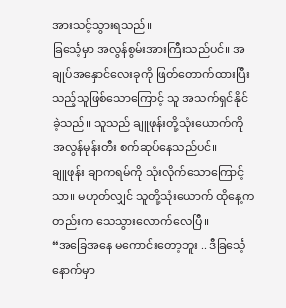အားသင့်သွားရသည်။
ခြင်္သေ့မှာ အလွန်စွမ်းအားကြီးသည်ပင်။ အချုပ်အနှောင်လေးခုကို ဖြတ်တောက်ထားပြီးသည့်သူဖြစ်သောကြောင့် သူ အသက်ရှင်နိုင်ခဲ့သည်။ သူသည် ချူဖုန်းတို့သုံးယောက်ကို အလွန်မုန်းတီး စက်ဆုပ်နေသည်ပင်။
ချူဖုန်း ချာကရမ်ကို သုံးလိုက်သောကြောင့်သာ။ မဟုတ်လျှင် သူတို့သုံးယောက် ထိုနေ့ကတည်းက သေသွားလောက်လေပြီ။
“အခြေအနေ မကောင်းတော့ဘူး .. ဒီခြင်္သေ့နောက်မှာ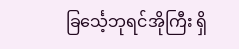ခြင်္သေ့ဘုရင်အိုကြီး ရှိ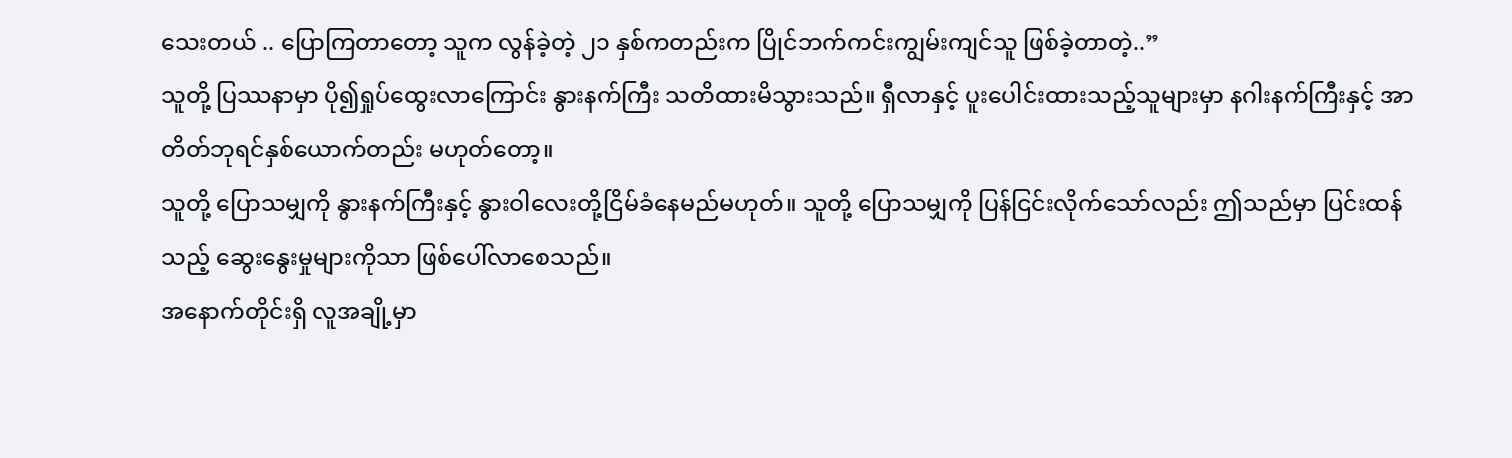သေးတယ် .. ပြောကြတာတော့ သူက လွန်ခဲ့တဲ့ ၂၁ နှစ်ကတည်းက ပြိုင်ဘက်ကင်းကျွမ်းကျင်သူ ဖြစ်ခဲ့တာတဲ့..”
သူတို့ ပြဿနာမှာ ပို၍ရှုပ်ထွေးလာကြောင်း နွားနက်ကြီး သတိထားမိသွားသည်။ ရှီလာနှင့် ပူးပေါင်းထားသည့်သူများမှာ နဂါးနက်ကြီးနှင့် အာတိတ်ဘုရင်နှစ်ယောက်တည်း မဟုတ်တော့။
သူတို့ ပြောသမျှကို နွားနက်ကြီးနှင့် နွားဝါလေးတို့ငြိမ်ခံနေမည်မဟုတ်။ သူတို့ ပြောသမျှကို ပြန်ငြင်းလိုက်သော်လည်း ဤသည်မှာ ပြင်းထန်သည့် ဆွေးနွေးမှုများကိုသာ ဖြစ်ပေါ်လာစေသည်။
အနောက်တိုင်းရှိ လူအချို့မှာ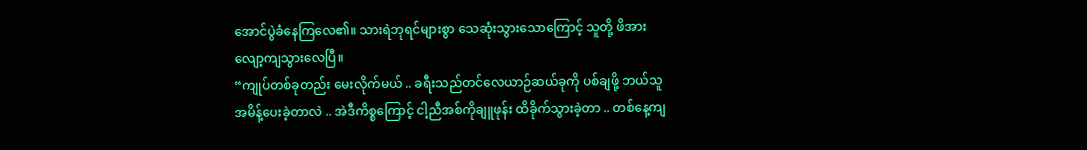အောင်ပွဲခံနေကြလေ၏။ သားရဲဘုရင်များစွာ သေဆုံးသွားသောကြောင့် သူတို့ ဖိအား လျော့ကျသွားလေပြီ။
“ကျုပ်တစ်ခုတည်း မေးလိုက်မယ် .. ခရီးသည်တင်လေယာဉ်ဆယ်ခုကို ပစ်ချဖို့ ဘယ်သူ အမိန့်ပေးခဲ့တာလဲ .. အဲဒီကိစ္စကြောင့် ငါ့ညီအစ်ကိုချူဖုန်း ထိခိုက်သွားခဲ့တာ .. တစ်နေ့ကျ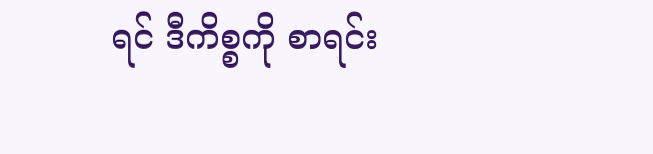ရင် ဒီကိစ္စကို စာရင်း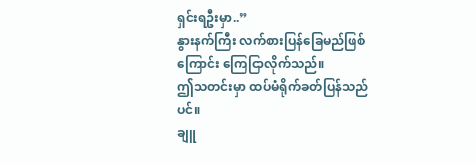ရှင်းရဦးမှာ..”
နွားနက်ကြီး လက်စားပြန်ခြေမည်ဖြစ်ကြောင်း ကြေငြာလိုက်သည်။
ဤသတင်းမှာ ထပ်မံရိုက်ခတ်ပြန်သည်ပင်။
ချူ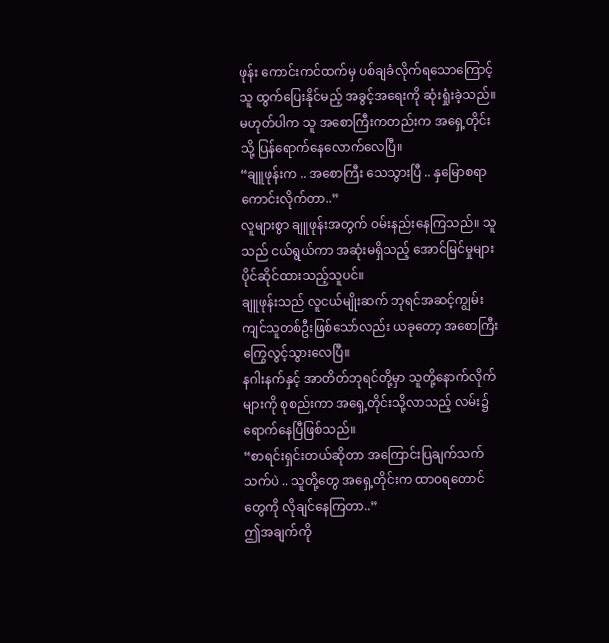ဖုန်း ကောင်းကင်ထက်မှ ပစ်ချခံလိုက်ရသောကြောင့် သူ ထွက်ပြေးနိုင်မည့် အခွင့်အရေးကို ဆုံးရှုံးခဲ့သည်။ မဟုတ်ပါက သူ အစောကြီးကတည်းက အရှေ့တိုင်းသို့ ပြန်ရောက်နေလောက်လေပြီ။
“ချူဖုန်းက .. အစောကြီး သေသွားပြီ .. နှမြောစရာကောင်းလိုက်တာ..”
လူများစွာ ချူဖုန်းအတွက် ဝမ်းနည်းနေကြသည်။ သူသည် ငယ်ရွယ်ကာ အဆုံးမရှိသည့် အောင်မြင်မှုများ ပိုင်ဆိုင်ထားသည့်သူပင်။
ချူဖုန်းသည် လူငယ်မျိုးဆက် ဘုရင်အဆင့်ကျွမ်းကျင်သူတစ်ဦးဖြစ်သော်လည်း ယခုတော့ အစောကြီး ကြွေလွင့်သွားလေပြီ။
နဂါးနက်နှင့် အာတိတ်ဘုရင်တို့မှာ သူတို့နောက်လိုက်များကို စုစည်းကာ အရှေ့တိုင်းသို့လာသည့် လမ်း၌ ရောက်နေပြီဖြစ်သည်။
“စာရင်းရှင်းတယ်ဆိုတာ အကြောင်းပြချက်သက်သက်ပဲ .. သူတို့တွေ အရှေ့တိုင်းက ထာဝရတောင်တွေကို လိုချင်နေကြတာ..”
ဤအချက်ကို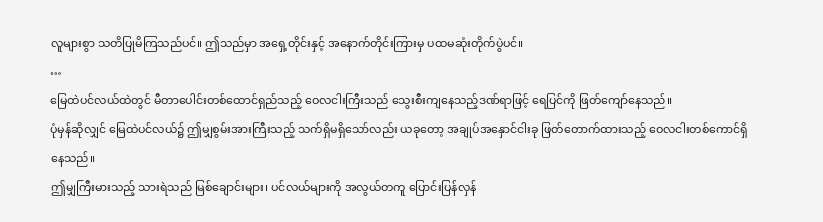လူများစွာ သတိပြုမိကြသည်ပင်။ ဤသည်မှာ အရှေ့တိုင်းနှင့် အနောက်တိုင်းကြားမှ ပထမဆုံးတိုက်ပွဲပင်။
…
မြေထဲပင်လယ်ထဲတွင် မီတာပေါင်းတစ်ထောင်ရှည်သည့် ဝေလငါးကြီးသည် သွေးစီးကျနေသည့်ဒဏ်ရာဖြင့် ရေပြင်ကို ဖြတ်ကျော်နေသည်။
ပုံမှန်ဆိုလျှင် မြေထဲပင်လယ်၌ ဤမျှစွမ်းအားကြီးသည့် သက်ရှိမရှိသော်လည်း ယခုတော့ အချုပ်အနှောင်ငါးခု ဖြတ်တောက်ထားသည့် ဝေလငါးတစ်ကောင်ရှိနေသည်။
ဤမျှကြီးမားသည့် သားရဲသည် မြစ်ချောင်းများ၊ ပင်လယ်များကို အလွယ်တကူ ပြောင်းပြန်လှန်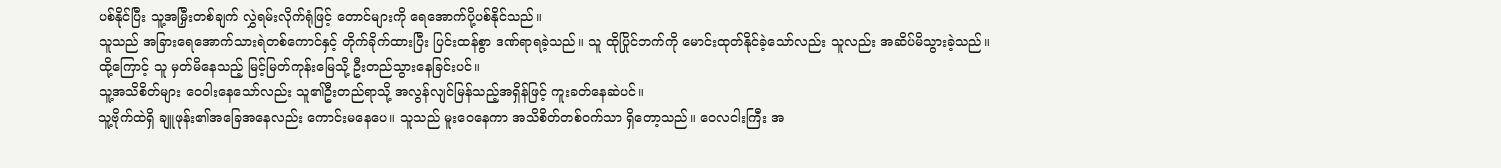ပစ်နိုင်ပြီး သူ့အမြှီးတစ်ချက် လွှဲရမ်းလိုက်ရုံဖြင့် တောင်များကို ရေအောက်ပို့ပစ်နိုင်သည်။
သူသည် အခြားရေအောက်သားရဲတစ်ကောင်နှင့် တိုက်ခိုက်ထားပြီး ပြင်းထန်စွာ ဒဏ်ရာရခဲ့သည်။ သူ ထိုပြိုင်ဘက်ကို မောင်းထုတ်နိုင်ခဲ့သော်လည်း သူလည်း အဆိပ်မိသွားခဲ့သည်။ ထို့ကြောင့် သူ မှတ်မိနေသည့် မြင့်မြတ်ကုန်းမြေသို့ ဦးတည်သွားနေခြင်းပင်။
သူ့အသိစိတ်များ ဝေဝါးနေသော်လည်း သူ၏ဦးတည်ရာသို့ အလွန်လျင်မြန်သည့်အရှိန်ဖြင့် ကူးခတ်နေဆဲပင်။
သူ့ဗိုက်ထဲရှိ ချူဖုန်း၏အခြေအနေလည်း ကောင်းမနေပေ။ သူသည် မူးဝေနေကာ အသိစိတ်တစ်ဝက်သာ ရှိတော့သည်။ ဝေလငါးကြီး အ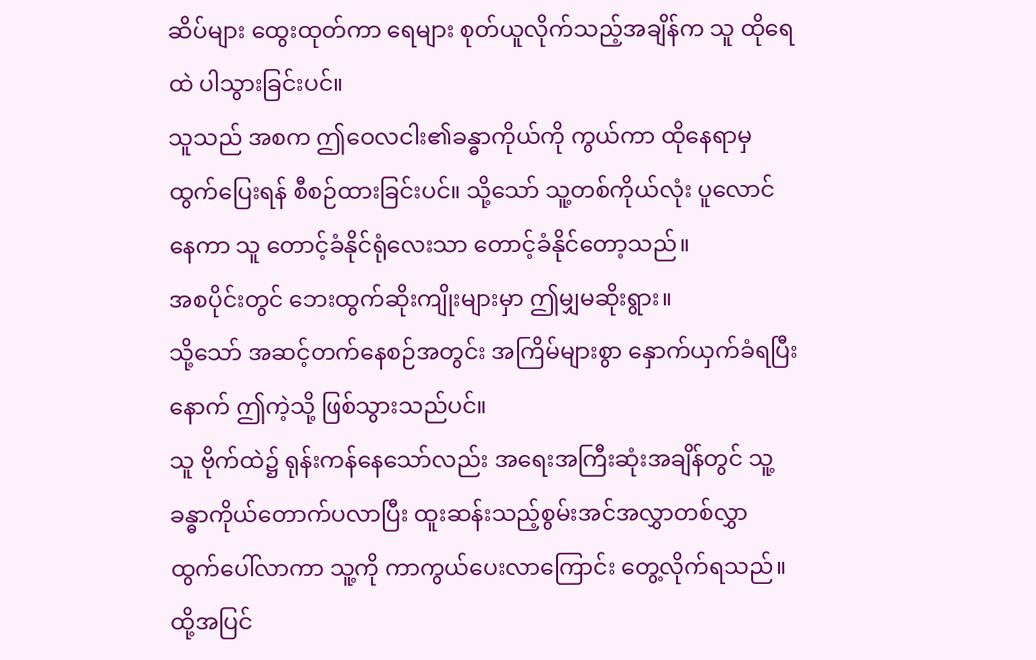ဆိပ်များ ထွေးထုတ်ကာ ရေများ စုတ်ယူလိုက်သည့်အချိန်က သူ ထိုရေထဲ ပါသွားခြင်းပင်။
သူသည် အစက ဤဝေလငါး၏ခန္ဓာကိုယ်ကို ကွယ်ကာ ထိုနေရာမှ ထွက်ပြေးရန် စီစဉ်ထားခြင်းပင်။ သို့သော် သူ့တစ်ကိုယ်လုံး ပူလောင်နေကာ သူ တောင့်ခံနိုင်ရုံလေးသာ တောင့်ခံနိုင်တော့သည်။
အစပိုင်းတွင် ဘေးထွက်ဆိုးကျိုးများမှာ ဤမျှမဆိုးရွား။
သို့သော် အဆင့်တက်နေစဉ်အတွင်း အကြိမ်များစွာ နှောက်ယှက်ခံရပြီးနောက် ဤကဲ့သို့ ဖြစ်သွားသည်ပင်။
သူ ဗိုက်ထဲ၌ ရုန်းကန်နေသော်လည်း အရေးအကြီးဆုံးအချိန်တွင် သူ့ခန္ဓာကိုယ်တောက်ပလာပြီး ထူးဆန်းသည့်စွမ်းအင်အလွှာတစ်လွှာ ထွက်ပေါ်လာကာ သူ့ကို ကာကွယ်ပေးလာကြောင်း တွေ့လိုက်ရသည်။
ထို့အပြင်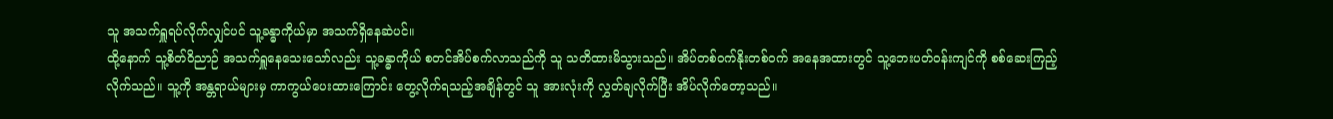သူ အသက်ရှူရပ်လိုက်လျှင်ပင် သူ့ခန္ဓာကိုယ်မှာ အသက်ရှိနေဆဲပင်။
ထို့နောက် သူ့စိတ်ဝိညာဉ် အသက်ရှူနေသေးသော်လည်း သူ့ခန္ဓာကိုယ် စတင်အိပ်စက်လာသည်ကို သူ သတိထားမိသွားသည်။ အိပ်တစ်ဝက်နိုးတစ်ဝက် အနေအထားတွင် သူ့ဘေးပတ်ဝန်းကျင်ကို စစ်ဆေးကြည့်လိုက်သည်။ သူ့ကို အန္တရာယ်များမှ ကာကွယ်ပေးထားကြောင်း တွေ့လိုက်ရသည့်အချိန်တွင် သူ အားလုံးကို လွှတ်ချလိုက်ပြီး အိပ်လိုက်တော့သည်။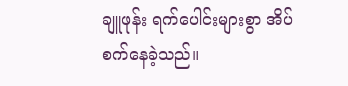ချူဖုန်း ရက်ပေါင်းများစွာ အိပ်စက်နေခဲ့သည်။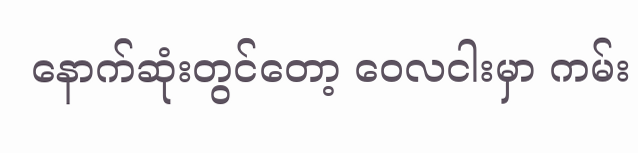နောက်ဆုံးတွင်တော့ ဝေလငါးမှာ ကမ်း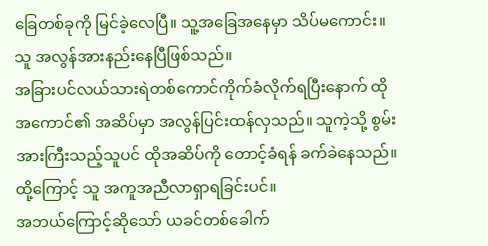ခြေတစ်ခုကို မြင်ခဲ့လေပြီ။ သူ့အခြေအနေမှာ သိပ်မကောင်း။ သူ အလွန်အားနည်းနေပြီဖြစ်သည်။
အခြားပင်လယ်သားရဲတစ်ကောင်ကိုက်ခံလိုက်ရပြီးနောက် ထိုအကောင်၏ အဆိပ်မှာ အလွန်ပြင်းထန်လှသည်။ သူကဲ့သို့ စွမ်းအားကြီးသည့်သူပင် ထိုအဆိပ်ကို တောင့်ခံရန် ခက်ခဲနေသည်။ ထို့ကြောင့် သူ အကူအညီလာရှာရခြင်းပင်။
အဘယ်ကြောင့်ဆိုသော် ယခင်တစ်ခေါက်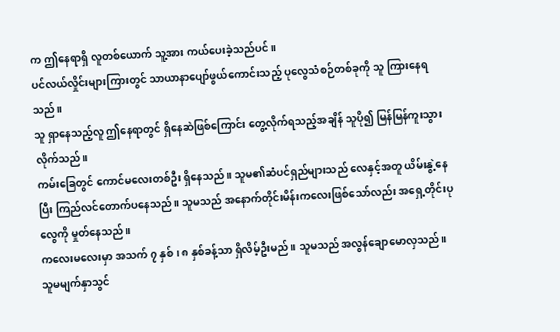က ဤနေရာရှိ လူတစ်ယောက် သူ့အား ကယ်ပေးခဲ့သည်ပင်။
ပင်လယ်လှိုင်းများကြားတွင် သာယာနာပျော်ဖွယ်ကောင်းသည့် ပုလွေသံစဉ်တစ်ခုကို သူ ကြားနေရသည်။
သူ ရှာနေသည့်လူ ဤနေရာတွင် ရှိနေဆဲဖြစ်ကြောင်း တွေ့လိုက်ရသည့်အချိန် သူပို၍ မြန်မြန်ကူးသွားလိုက်သည်။
ကမ်းခြေတွင် ကောင်မလေးတစ်ဦး ရှိနေသည်။ သူမ၏ဆံပင်ရှည်များသည် လေနှင့်အတူ ယိမ်းနွဲ့နေပြီး ကြည်လင်တောက်ပနေသည်။ သူမသည် အနောက်တိုင်းမိန်းကလေးဖြစ်သော်လည်း အရှေ့တိုင်းပုလွေကို မှုတ်နေသည်။
ကလေးမလေးမှာ အသက် ၇ နှစ်၊ ၈ နှစ်ခန့်သာ ရှိလိမ့်ဦးမည်။ သူမသည် အလွန်ချောမောလှသည်။ သူမမျက်နှာသွင်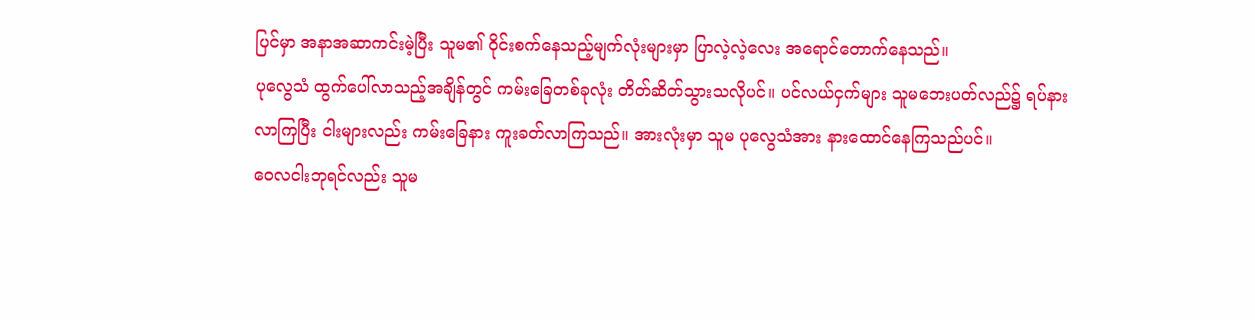ပြင်မှာ အနာအဆာကင်းမဲ့ပြီး သူမ၏ ဝိုင်းစက်နေသည့်မျက်လုံးများမှာ ပြာလဲ့လဲ့လေး အရောင်တောက်နေသည်။
ပုလွေသံ ထွက်ပေါ်လာသည့်အချိန်တွင် ကမ်းခြေတစ်ခုလုံး တိတ်ဆိတ်သွားသလိုပင်။ ပင်လယ်ငှက်များ သူမဘေးပတ်လည်၌ ရပ်နားလာကြပြီး ငါးများလည်း ကမ်းခြေနား ကူးခတ်လာကြသည်။ အားလုံးမှာ သူမ ပုလွေသံအား နားထောင်နေကြသည်ပင်။
ဝေလငါးဘုရင်လည်း သူမ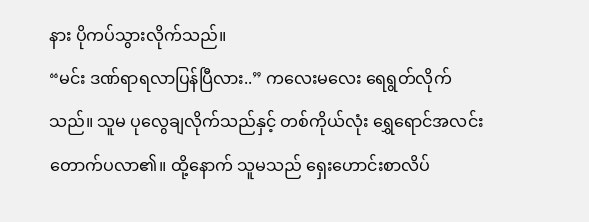နား ပိုကပ်သွားလိုက်သည်။
“မင်း ဒဏ်ရာရလာပြန်ပြီလား..” ကလေးမလေး ရေရွတ်လိုက်သည်။ သူမ ပုလွေချလိုက်သည်နှင့် တစ်ကိုယ်လုံး ရွှေရောင်အလင်း တောက်ပလာ၏။ ထို့နောက် သူမသည် ရှေးဟောင်းစာလိပ်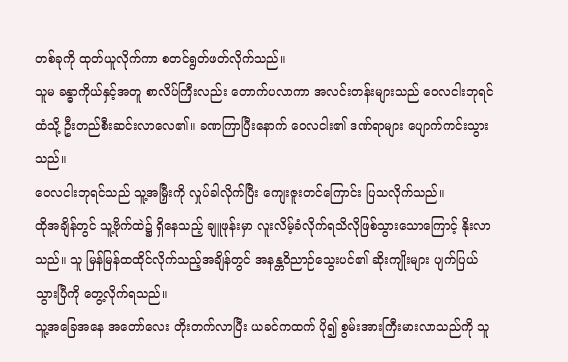တစ်ခုကို ထုတ်ယူလိုက်ကာ စတင်ရွတ်ဖတ်လိုက်သည်။
သူမ ခန္ဓာကိုယ်နှင့်အတူ စာလိပ်ကြီးလည်း တောက်ပလာကာ အလင်းတန်းများသည် ဝေလငါးဘုရင်ထံသို့ ဦးတည်စီးဆင်းလာလေ၏။ ခဏကြာပြီးနောက် ဝေလငါး၏ ဒဏ်ရာများ ပျောက်ကင်းသွားသည်။
ဝေလငါးဘုရင်သည် သူ့အမြှီးကို လှုပ်ခါလိုက်ပြီး ကျေးဇူးတင်ကြောင်း ပြသလိုက်သည်။
ထိုအချိန်တွင် သူ့ဗိုက်ထဲ၌ ရှိနေသည့် ချူဖုန်းမှာ လူးလိမ့်ခံလိုက်ရသိလိုဖြစ်သွားသောကြောင့် နိုးလာသည်။ သူ မြန်မြန်ထထိုင်လိုက်သည့်အချိန်တွင် အနန္တဝိညာဉ်သွေးပင်၏ ဆိုးကျိုးများ ပျက်ပြယ်သွားပြီကို တွေ့လိုက်ရသည်။
သူ့အခြေအနေ အတော်လေး တိုးတက်လာပြီး ယခင်ကထက် ပို၍ စွမ်းအားကြီးမားလာသည်ကို သူ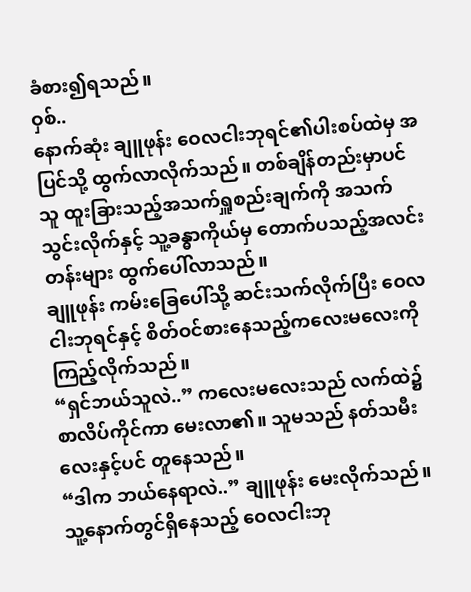ခံစား၍ရသည်။
ဝှစ်..
နောက်ဆုံး ချူဖုန်း ဝေလငါးဘုရင်၏ပါးစပ်ထဲမှ အပြင်သို့ ထွက်လာလိုက်သည်။ တစ်ချိန်တည်းမှာပင် သူ ထူးခြားသည့်အသက်ရှူစည်းချက်ကို အသက်သွင်းလိုက်နှင့် သူ့ခန္ဓာကိုယ်မှ တောက်ပသည့်အလင်းတန်းများ ထွက်ပေါ်လာသည်။
ချူဖုန်း ကမ်းခြေပေါ်သို့ ဆင်းသက်လိုက်ပြီး ဝေလငါးဘုရင်နှင့် စိတ်ဝင်စားနေသည့်ကလေးမလေးကို ကြည့်လိုက်သည်။
“ရှင်ဘယ်သူလဲ..” ကလေးမလေးသည် လက်ထဲ၌ စာလိပ်ကိုင်ကာ မေးလာ၏။ သူမသည် နတ်သမီးလေးနှင့်ပင် တူနေသည်။
“ဒါက ဘယ်နေရာလဲ..” ချူဖုန်း မေးလိုက်သည်။
သူ့နောက်တွင်ရှိနေသည့် ဝေလငါးဘု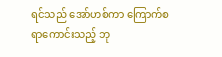ရင်သည် အော်ဟစ်ကာ ကြောက်စရာကောင်းသည့် ဘု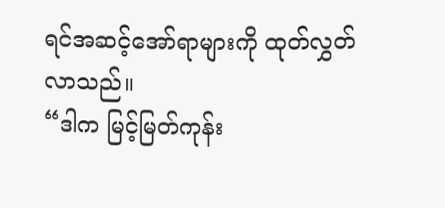ရင်အဆင့်အော်ရာများကို ထုတ်လွှတ်လာသည်။
“ဒါက မြင့်မြတ်ကုန်း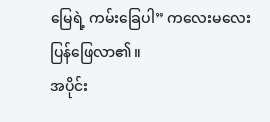မြေရဲ့ ကမ်းခြေပါ” ကလေးမလေး ပြန်ဖြေလာ၏။
အပိုင်း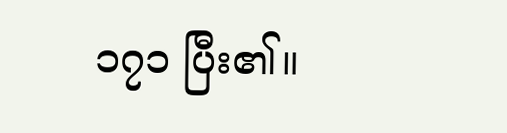၁၇၁ ပြီး၏။